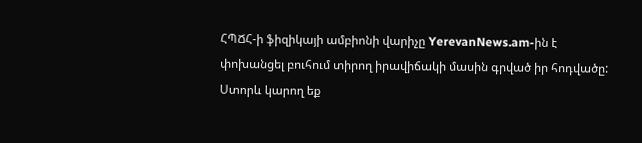ՀՊՃՀ-ի ֆիզիկայի ամբիոնի վարիչը YerevanNews.am-ին է փոխանցել բուհում տիրող իրավիճակի մասին գրված իր հոդվածը:
Ստորև կարող եք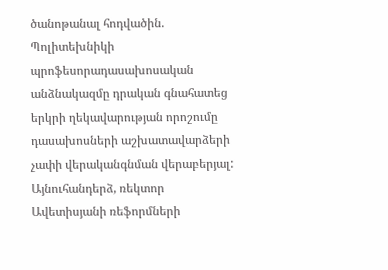ծանոթանալ հոդվածին.
Պոլիտեխնիկի պրոֆեսորադասախոսական անձնակազմը դրական գնահատեց երկրի ղեկավարության որոշումը դասախոսների աշխատավարձերի չափի վերականգնման վերաբերյալ: Այնուհանդերձ, ռեկտոր Ավետիսյանի ռեֆորմների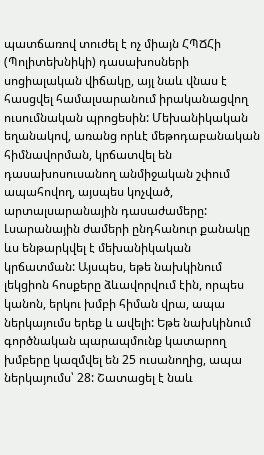պատճառով տուժել է ոչ միայն ՀՊՃՀի (Պոլիտեխնիկի) դասախոսների սոցիալական վիճակը, այլ նաև վնաս է հասցվել համալսարանում իրականացվող ուսումնական պրոցեսին: Մեխանիկական եղանակով, առանց որևէ մեթոդաբանական հիմնավորման, կրճատվել են դասախոսուսանող անմիջական շփում ապահովող, այսպես կոչված, արտալսարանային դասաժամերը: Լսարանային ժամերի ընդհանուր քանակը ևս ենթարկվել է մեխանիկական կրճատման: Այսպես, եթե նախկինում լեկցիոն հոսքերը ձևավորվում էին, որպես կանոն, երկու խմբի հիման վրա, ապա ներկայումս երեք և ավելի: Եթե նախկինում գործնական պարապմունք կատարող խմբերը կազմվել են 25 ուսանողից, ապա ներկայումս՝ 28: Շատացել է նաև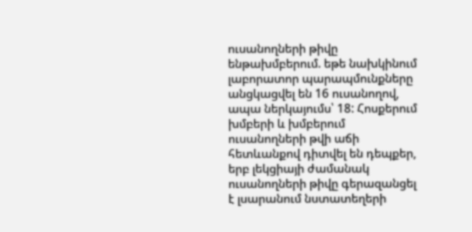ուսանողների թիվը ենթախմբերում. եթե նախկինում լաբորատոր պարապմունքները անցկացվել են 16 ուսանողով, ապա ներկայումս՝ 18: Հոսքերում խմբերի և խմբերում ուսանողների թվի աճի հետևանքով դիտվել են դեպքեր, երբ լեկցիայի ժամանակ ուսանողների թիվը գերազանցել է լսարանում նստատեղերի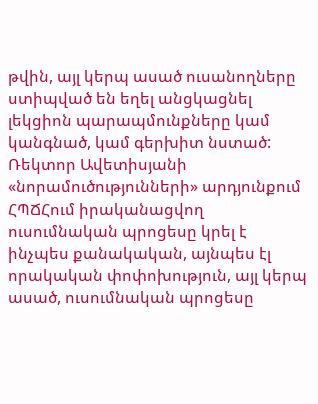թվին, այլ կերպ ասած ուսանողները ստիպված են եղել անցկացնել լեկցիոն պարապմունքները կամ կանգնած, կամ գերխիտ նստած:
Ռեկտոր Ավետիսյանի «նորամուծությունների» արդյունքում ՀՊՃՀում իրականացվող ուսումնական պրոցեսը կրել է ինչպես քանակական, այնպես էլ որակական փոփոխություն, այլ կերպ ասած, ուսումնական պրոցեսը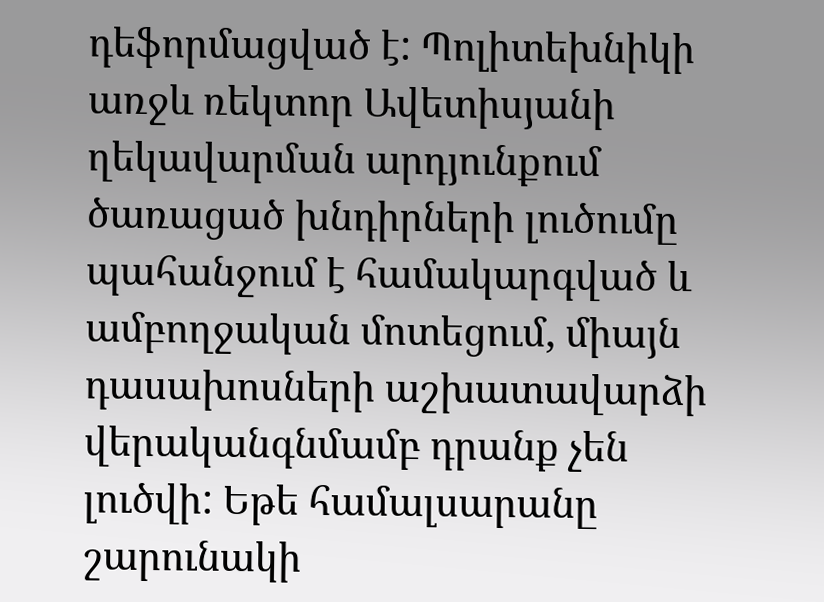դեֆորմացված է: Պոլիտեխնիկի առջև ռեկտոր Ավետիսյանի ղեկավարման արդյունքում ծառացած խնդիրների լուծումը պահանջում է համակարգված և ամբողջական մոտեցում, միայն դասախոսների աշխատավարձի վերականգնմամբ դրանք չեն լուծվի: Եթե համալսարանը շարունակի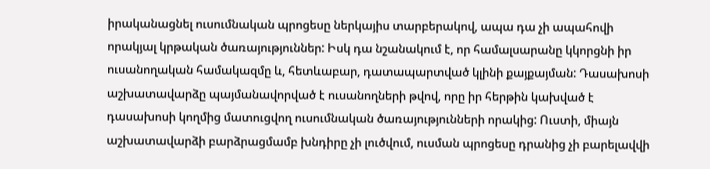իրականացնել ուսումնական պրոցեսը ներկայիս տարբերակով, ապա դա չի ապահովի որակյալ կրթական ծառայություններ: Իսկ դա նշանակում է, որ համալսարանը կկորցնի իր ուսանողական համակազմը և, հետևաբար, դատապարտված կլինի քայքայման: Դասախոսի աշխատավարձը պայմանավորված է ուսանողների թվով, որը իր հերթին կախված է դասախոսի կողմից մատուցվող ուսումնական ծառայությունների որակից: Ուստի, միայն աշխատավարձի բարձրացմամբ խնդիրը չի լուծվում, ուսման պրոցեսը դրանից չի բարելավվի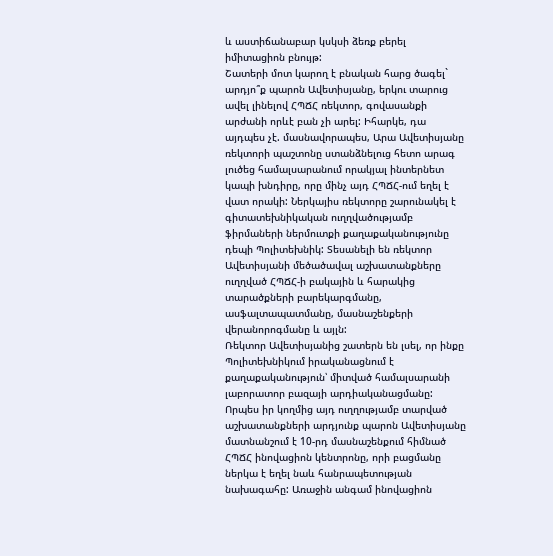և աստիճանաբար կսկսի ձեռք բերել իմիտացիոն բնույթ:
Շատերի մոտ կարող է բնական հարց ծագել` արդյո՞ք պարոն Ավետիսյանը, երկու տարուց ավել լինելով ՀՊՃՀ ռեկտոր, գովասանքի արժանի որևէ բան չի արել: Իհարկե, դա այդպես չէ. մասնավորապես, Արա Ավետիսյանը ռեկտորի պաշտոնը ստանձնելուց հետո արագ լուծեց համալսարանում որակյալ ինտերնետ կապի խնդիրը, որը մինչ այդ ՀՊՃՀ-ում եղել է վատ որակի: Ներկայիս ռեկտորը շարունակել է գիտատեխնիկական ուղղվածությամբ ֆիրմաների ներմուտքի քաղաքականությունը դեպի Պոլիտեխնիկ: Տեսանելի են ռեկտոր Ավետիսյանի մեծածավալ աշխատանքները ուղղված ՀՊՃՀ-ի բակային և հարակից տարածքների բարեկարգմանը, ասֆալտապատմանը, մասնաշենքերի վերանորոգմանը և այլն:
Ռեկտոր Ավետիսյանից շատերն են լսել, որ ինքը Պոլիտեխնիկում իրականացնում է քաղաքականություն՝ միտված համալսարանի լաբորատոր բազայի արդիականացմանը: Որպես իր կողմից այդ ուղղությամբ տարված աշխատանքների արդյունք պարոն Ավետիսյանը մատնանշում է 10-րդ մասնաշենքում հիմնած ՀՊՃՀ ինովացիոն կենտրոնը, որի բացմանը ներկա է եղել նաև հանրապետության նախագահը: Առաջին անգամ ինովացիոն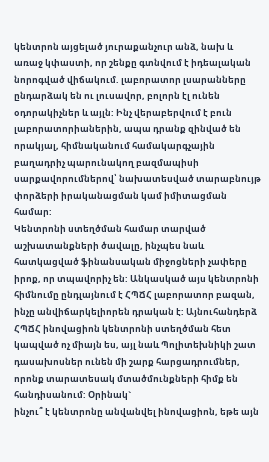կենտրոն այցելած յուրաքանչուր անձ, նախ և առաջ կփաստի, որ շենքը գտնվում է իդեալական նորոգված վիճակում. լաբորատոր լսարանները ընդարձակ են ու լուսավոր, բոլորն էլ ունեն օդորակիչներ և այլն: Ինչ վերաբերվում է բուն լաբորատորիաներին, ապա դրանք զինված են որակյալ, հիմնականում համակարգչային բաղադրիչ պարունակող բազմապիսի սարքավորումներով՝ նախատեսված տարաբնույթ փորձերի իրականացման կամ իմիտացման համար:
Կենտրոնի ստեղծման համար տարված աշխատանքների ծավալը, ինչպես նաև հատկացված ֆինանսական միջոցների չափերը իրոք, որ տպավորիչ են: Անկասկած այս կենտրոնի հիմնումը ընդլայնում է ՀՊՃՀ լաբորատոր բազան, ինչը անվիճարկելիորեն դրական է: Այնուհանդերձ ՀՊՃՀ ինովացիոն կենտրոնի ստեղծման հետ կապված ոչ միայն ես, այլ նաև Պոլիտեխնիկի շատ դասախոսներ ունեն մի շարք հարցադրումներ, որոնք տարատեսակ մտածմունքների հիմք են հանդիսանում: Օրինակ`
ինչու՞ է կենտրոնը անվանվել ինովացիոն, եթե այն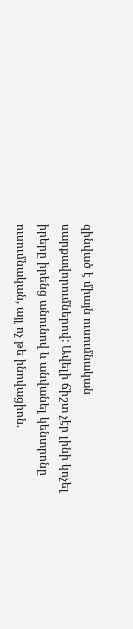զինված է միայն ուսումնական սարքավորումներով: Ավելի ճիշտ չէր լինի կոչել իրերը իրենց անունով և անվանել կենտրոնը ուսումնական, այլ ոչ թե ինովացիոն.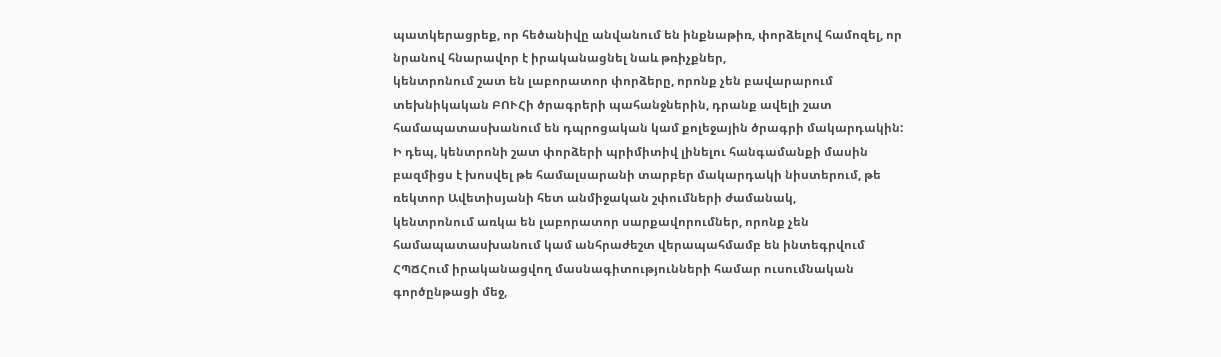պատկերացրեք, որ հեծանիվը անվանում են ինքնաթիռ, փորձելով համոզել, որ նրանով հնարավոր է իրականացնել նաև թռիչքներ,
կենտրոնում շատ են լաբորատոր փորձերը, որոնք չեն բավարարում տեխնիկական ԲՈՒՀի ծրագրերի պահանջներին, դրանք ավելի շատ համապատասխանում են դպրոցական կամ քոլեջային ծրագրի մակարդակին: Ի դեպ, կենտրոնի շատ փորձերի պրիմիտիվ լինելու հանգամանքի մասին բազմիցս է խոսվել թե համալսարանի տարբեր մակարդակի նիստերում, թե ռեկտոր Ավետիսյանի հետ անմիջական շփումների ժամանակ,
կենտրոնում առկա են լաբորատոր սարքավորումներ, որոնք չեն համապատասխանում կամ անհրաժեշտ վերապահմամբ են ինտեգրվում ՀՊՃՀում իրականացվող մասնագիտությունների համար ուսումնական գործընթացի մեջ,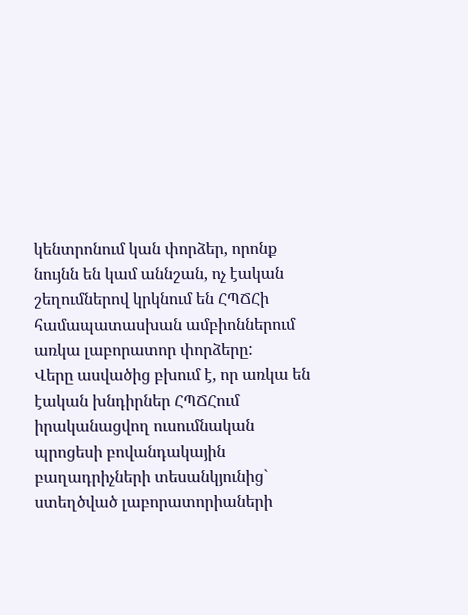կենտրոնում կան փորձեր, որոնք նույնն են կամ աննշան, ոչ էական շեղումներով կրկնում են ՀՊՃՀի համապատասխան ամբիոններում առկա լաբորատոր փորձերը:
Վերը ասվածից բխում է, որ առկա են էական խնդիրներ ՀՊՃՀում իրականացվող ուսումնական պրոցեսի բովանդակային բաղադրիչների տեսանկյունից` ստեղծված լաբորատորիաների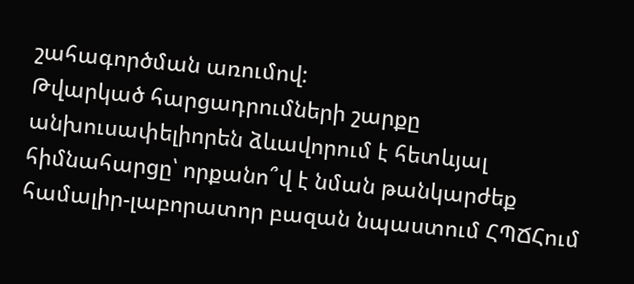շահագործման առումով:
Թվարկած հարցադրումների շարքը անխուսափելիորեն ձևավորում է հետևյալ հիմնահարցը՝ որքանո՞վ է նման թանկարժեք համալիր-լաբորատոր բազան նպաստում ՀՊՃՀում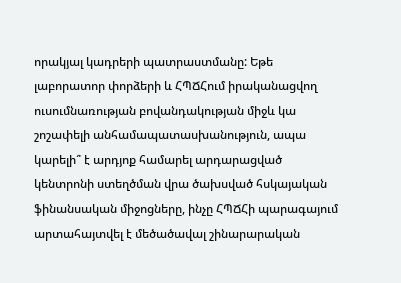որակյալ կադրերի պատրաստմանը: Եթե լաբորատոր փորձերի և ՀՊՃՀում իրականացվող ուսումնառության բովանդակության միջև կա շոշափելի անհամապատասխանություն, ապա կարելի՞ է արդյոք համարել արդարացված կենտրոնի ստեղծման վրա ծախսված հսկայական ֆինանսական միջոցները, ինչը ՀՊՃՀի պարագայում արտահայտվել է մեծածավալ շինարարական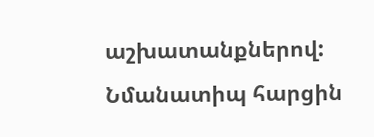աշխատանքներով:
Նմանատիպ հարցին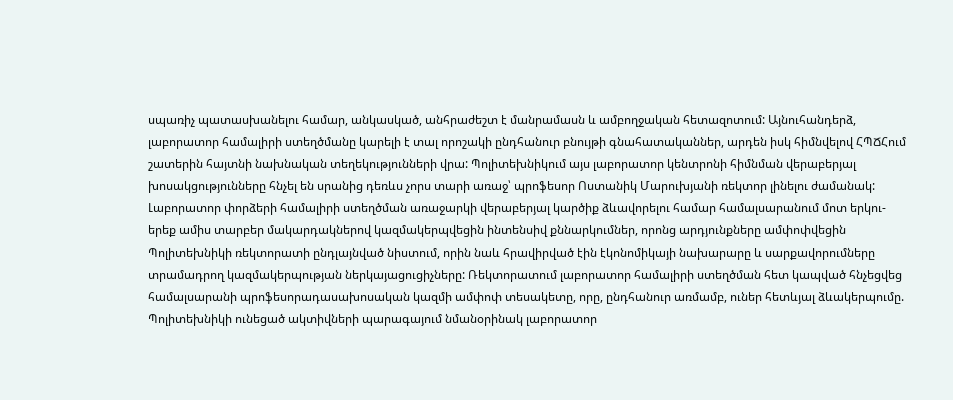սպառիչ պատասխանելու համար, անկասկած, անհրաժեշտ է մանրամասն և ամբողջական հետազոտում: Այնուհանդերձ, լաբորատոր համալիրի ստեղծմանը կարելի է տալ որոշակի ընդհանուր բնույթի գնահատականներ, արդեն իսկ հիմնվելով ՀՊՃՀում շատերին հայտնի նախնական տեղեկությունների վրա: Պոլիտեխնիկում այս լաբորատոր կենտրոնի հիմնման վերաբերյալ խոսակցությունները հնչել են սրանից դեռևս չորս տարի առաջ՝ պրոֆեսոր Ոստանիկ Մարուխյանի ռեկտոր լինելու ժամանակ: Լաբորատոր փորձերի համալիրի ստեղծման առաջարկի վերաբերյալ կարծիք ձևավորելու համար համալսարանում մոտ երկու-երեք ամիս տարբեր մակարդակներով կազմակերպվեցին ինտենսիվ քննարկումներ, որոնց արդյունքները ամփոփվեցին Պոլիտեխնիկի ռեկտորատի ընդլայնված նիստում, որին նաև հրավիրված էին էկոնոմիկայի նախարարը և սարքավորումները տրամադրող կազմակերպության ներկայացուցիչները: Ռեկտորատում լաբորատոր համալիրի ստեղծման հետ կապված հնչեցվեց համալսարանի պրոֆեսորադասախոսական կազմի ամփոփ տեսակետը, որը, ընդհանուր առմամբ, ուներ հետևյալ ձևակերպումը. Պոլիտեխնիկի ունեցած ակտիվների պարագայում նմանօրինակ լաբորատոր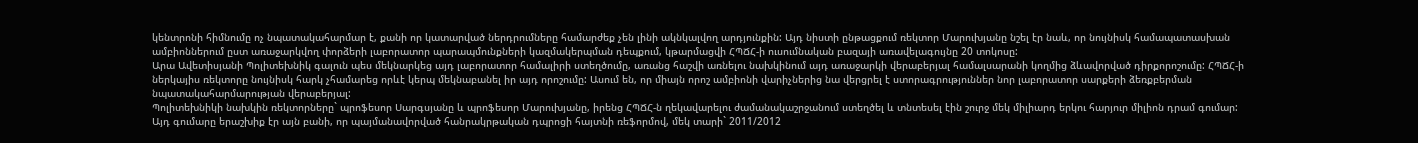կենտրոնի հիմնումը ոչ նպատակահարմար է, քանի որ կատարված ներդրումները համարժեք չեն լինի ակնկալվող արդյունքին: Այդ նիստի ընթացքում ռեկտոր Մարուխյանը նշել էր նաև, որ նույնիսկ համապատասխան ամբիոններում ըստ առաջարկվող փորձերի լաբորատոր պարապմունքների կազմակերպման դեպքում, կթարմացվի ՀՊՃՀ-ի ուսումնական բազայի առավելագույնը 20 տոկոսը:
Արա Ավետիսյանի Պոլիտեխնիկ գալուն պես մեկնարկեց այդ լաբորատոր համալիրի ստեղծումը, առանց հաշվի առնելու նախկինում այդ առաջարկի վերաբերյալ համալսարանի կողմից ձևավորված դիրքորոշումը: ՀՊՃՀ-ի ներկայիս ռեկտորը նույնիսկ հարկ չհամարեց որևէ կերպ մեկնաբանել իր այդ որոշումը: Ասում են, որ միայն որոշ ամբիոնի վարիչներից նա վերցրել է ստորագրություններ նոր լաբորատոր սարքերի ձեռքբերման նպատակահարմարության վերաբերյալ:
Պոլիտեխնիկի նախկին ռեկտորները` պրոֆեսոր Սարգսյանը և պրոֆեսոր Մարուխյանը, իրենց ՀՊՃՀ-ն ղեկավարելու ժամանակաշրջանում ստեղծել և տնտեսել էին շուրջ մեկ միլիարդ երկու հարյուր միլիոն դրամ գումար: Այդ գումարը երաշխիք էր այն բանի, որ պայմանավորված հանրակրթական դպրոցի հայտնի ռեֆորմով, մեկ տարի` 2011/2012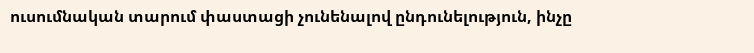ուսումնական տարում փաստացի չունենալով ընդունելություն, ինչը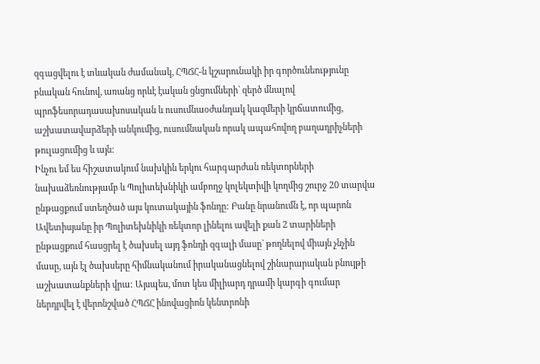զգացվելու է տևական ժամանակ, ՀՊՃՀ-ն կշարունակի իր գործունեությունը բնական հունով, առանց որևէ էական ցնցումների` զերծ մնալով պրոֆեսորադասախոսական և ուսումնաօժանդակ կազմերի կրճատումից, աշխատավարձերի անկումից, ուսումնական որակ ապահովող բաղադրիչների թուլացումից և այն:
Ինչու եմ ես հիշատակում նախկին երկու հարգարժան ռեկտորների նախաձեռնությամբ և Պոլիտեխնիկի ամբողջ կոլեկտիվի կողմից շուրջ 20 տարվա ընթացքում ստեղծած այս կուտակային ֆոնդը: Բանը նրանումն է, որ պարոն Ավետիսյանը իր Պոլիտեխնիկի ռեկտոր լինելու ավելի քան 2 տարիների ընթացքում հասցրել է ծախսել այդ ֆոնդի զգալի մասը` թողնելով միայն չնչին մասը, այն էլ ծախսերը հիմնականում իրականացնելով շինարարական բնույթի աշխատանքների վրա: Այսպես, մոտ կես միլիարդ դրամի կարգի գումար ներդրվել է վերոնշված ՀՊՃՀ ինովացիոն կենտրոնի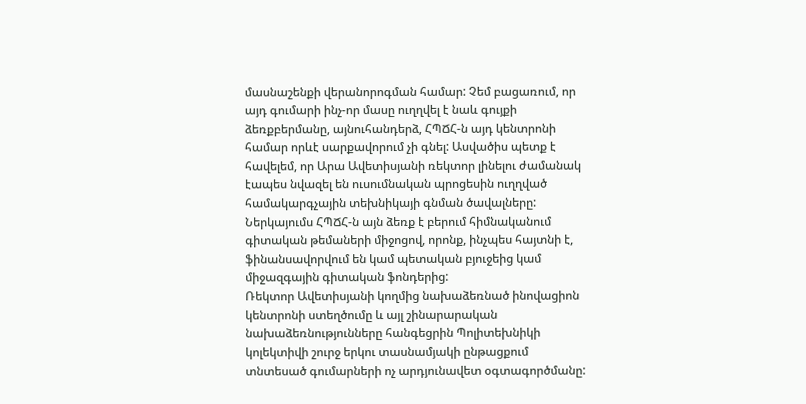մասնաշենքի վերանորոգման համար: Չեմ բացառում, որ այդ գումարի ինչ-որ մասը ուղղվել է նաև գույքի ձեռքբերմանը, այնուհանդերձ, ՀՊՃՀ-ն այդ կենտրոնի համար որևէ սարքավորում չի գնել: Ասվածիս պետք է հավելեմ, որ Արա Ավետիսյանի ռեկտոր լինելու ժամանակ էապես նվազել են ուսումնական պրոցեսին ուղղված համակարգչային տեխնիկայի գնման ծավալները: Ներկայումս ՀՊՃՀ-ն այն ձեռք է բերում հիմնականում գիտական թեմաների միջոցով, որոնք, ինչպես հայտնի է, ֆինանսավորվում են կամ պետական բյուջեից կամ միջազգային գիտական ֆոնդերից:
Ռեկտոր Ավետիսյանի կողմից նախաձեռնած ինովացիոն կենտրոնի ստեղծումը և այլ շինարարական նախաձեռնությունները հանգեցրին Պոլիտեխնիկի կոլեկտիվի շուրջ երկու տասնամյակի ընթացքում տնտեսած գումարների ոչ արդյունավետ օգտագործմանը: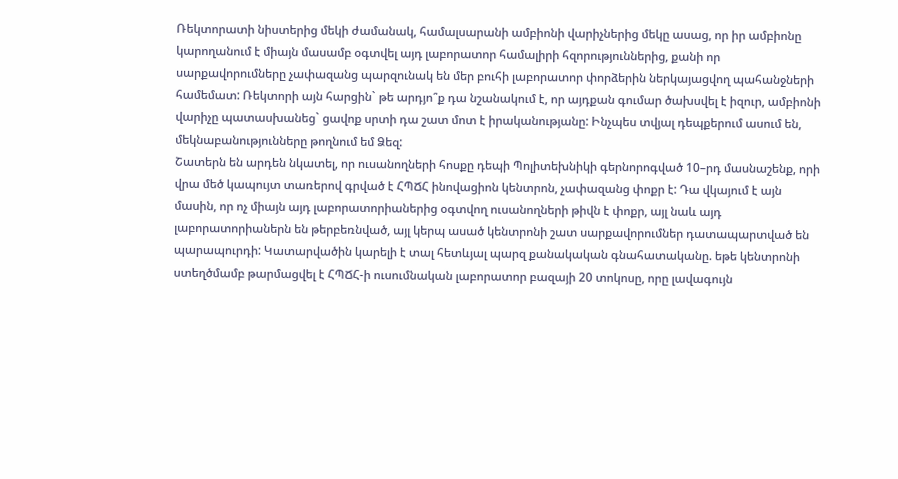Ռեկտորատի նիստերից մեկի ժամանակ, համալսարանի ամբիոնի վարիչներից մեկը ասաց, որ իր ամբիոնը կարողանում է միայն մասամբ օգտվել այդ լաբորատոր համալիրի հզորություններից, քանի որ սարքավորումները չափազանց պարզունակ են մեր բուհի լաբորատոր փորձերին ներկայացվող պահանջների համեմատ: Ռեկտորի այն հարցին` թե արդյո՞ք դա նշանակում է, որ այդքան գումար ծախսվել է իզուր, ամբիոնի վարիչը պատասխանեց` ցավոք սրտի դա շատ մոտ է իրականությանը: Ինչպես տվյալ դեպքերում ասում են, մեկնաբանությունները թողնում եմ Ձեզ:
Շատերն են արդեն նկատել, որ ուսանողների հոսքը դեպի Պոլիտեխնիկի գերնորոգված 10–րդ մասնաշենք, որի վրա մեծ կապույտ տառերով գրված է ՀՊՃՀ ինովացիոն կենտրոն, չափազանց փոքր է: Դա վկայում է այն մասին, որ ոչ միայն այդ լաբորատորիաներից օգտվող ուսանողների թիվն է փոքր, այլ նաև այդ լաբորատորիաներն են թերբեռնված, այլ կերպ ասած կենտրոնի շատ սարքավորումներ դատապարտված են պարապուրդի: Կատարվածին կարելի է տալ հետևյալ պարզ քանակական գնահատականը. եթե կենտրոնի ստեղծմամբ թարմացվել է ՀՊՃՀ-ի ուսումնական լաբորատոր բազայի 20 տոկոսը, որը լավագույն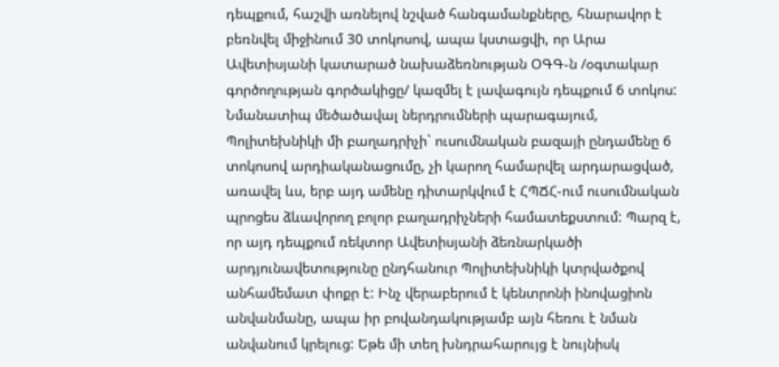դեպքում, հաշվի առնելով նշված հանգամանքները, հնարավոր է բեռնվել միջինում 30 տոկոսով, ապա կստացվի, որ Արա Ավետիսյանի կատարած նախաձեռնության ՕԳԳ-ն /օգտակար գործողության գործակիցը/ կազմել է լավագույն դեպքում 6 տոկոս:
Նմանատիպ մեծածավալ ներդրումների պարագայում, Պոլիտեխնիկի մի բաղադրիչի` ուսումնական բազայի ընդամենը 6 տոկոսով արդիականացումը, չի կարող համարվել արդարացված, առավել ևս, երբ այդ ամենը դիտարկվում է ՀՊՃՀ-ում ուսումնական պրոցես ձևավորող բոլոր բաղադրիչների համատեքստում: Պարզ է, որ այդ դեպքում ռեկտոր Ավետիսյանի ձեռնարկածի արդյունավետությունը ընդհանուր Պոլիտեխնիկի կտրվածքով անհամեմատ փոքր է: Ինչ վերաբերում է կենտրոնի ինովացիոն անվանմանը, ապա իր բովանդակությամբ այն հեռու է նման անվանում կրելուց: Եթե մի տեղ խնդրահարույց է նույնիսկ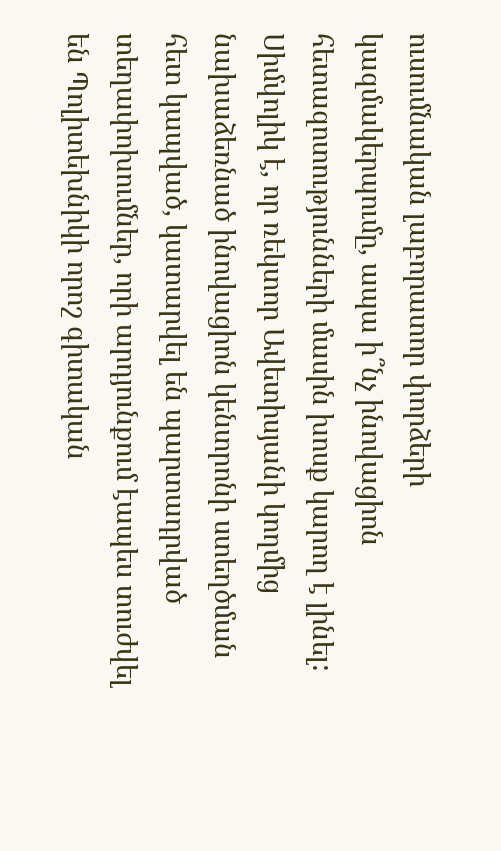ուսումնական լաբորատոր փորձերի կազմակերպումը, ապա ի՞նչ ինովացիոն հետազոտությունների մասին խոսք կարող է լինել:
Սիմվոլիկ է, որ ռեկտոր Ավետիսյանի կողմից նախաձեռնած ինովացիոն կենտրոնի ստեղծման հետ կապված, կատարվել են պարտադրված տեղափոխումներ, որի արդյունքում էապես տուժվել են Պոլիտեխնիկի որոշ գիտական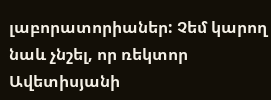լաբորատորիաներ: Չեմ կարող նաև չնշել, որ ռեկտոր Ավետիսյանի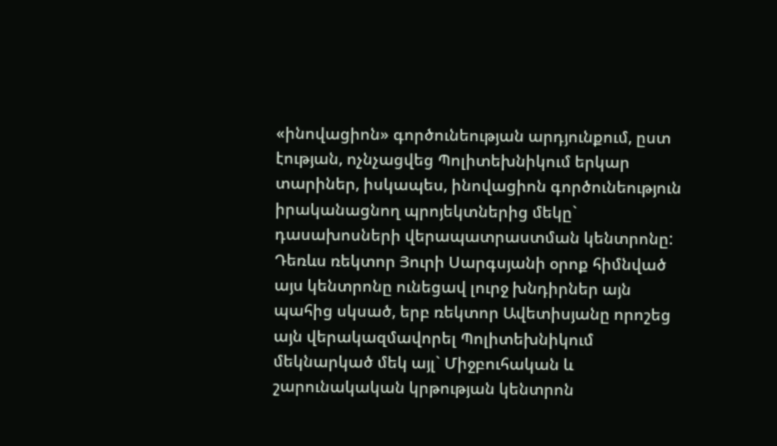«ինովացիոն» գործունեության արդյունքում, ըստ էության, ոչնչացվեց Պոլիտեխնիկում երկար տարիներ, իսկապես, ինովացիոն գործունեություն իրականացնող պրոյեկտներից մեկը` դասախոսների վերապատրաստման կենտրոնը: Դեռևս ռեկտոր Յուրի Սարգսյանի օրոք հիմնված այս կենտրոնը ունեցավ լուրջ խնդիրներ այն պահից սկսած, երբ ռեկտոր Ավետիսյանը որոշեց այն վերակազմավորել Պոլիտեխնիկում մեկնարկած մեկ այլ` Միջբուհական և շարունակական կրթության կենտրոն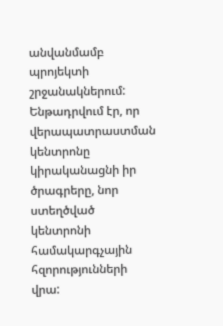անվանմամբ պրոյեկտի շրջանակներում: Ենթադրվում էր, որ վերապատրաստման կենտրոնը կիրականացնի իր ծրագրերը, նոր ստեղծված կենտրոնի համակարգչային հզորությունների վրա: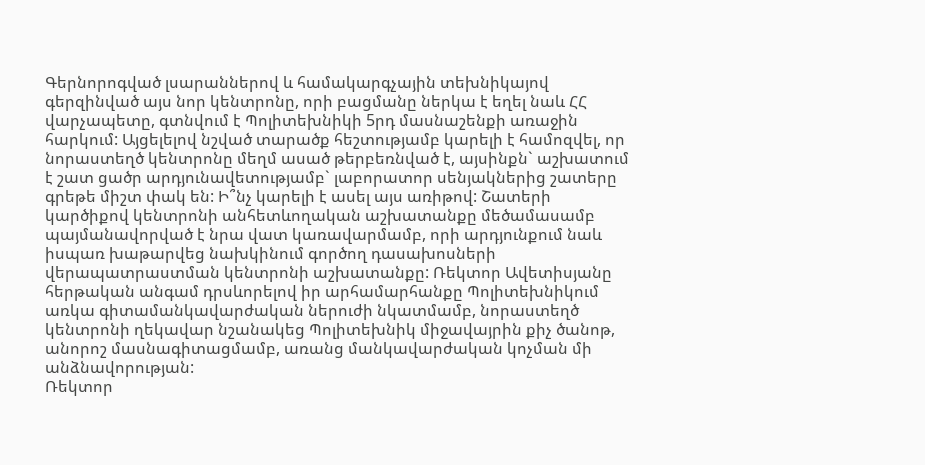Գերնորոգված լսարաններով և համակարգչային տեխնիկայով գերզինված այս նոր կենտրոնը, որի բացմանը ներկա է եղել նաև ՀՀ վարչապետը, գտնվում է Պոլիտեխնիկի 5րդ մասնաշենքի առաջին հարկում: Այցելելով նշված տարածք հեշտությամբ կարելի է համոզվել, որ նորաստեղծ կենտրոնը մեղմ ասած թերբեռնված է, այսինքն` աշխատում է շատ ցածր արդյունավետությամբ` լաբորատոր սենյակներից շատերը գրեթե միշտ փակ են: Ի՞նչ կարելի է ասել այս առիթով: Շատերի կարծիքով կենտրոնի անհետևողական աշխատանքը մեծամասամբ պայմանավորված է նրա վատ կառավարմամբ, որի արդյունքում նաև իսպառ խաթարվեց նախկինում գործող դասախոսների վերապատրաստման կենտրոնի աշխատանքը: Ռեկտոր Ավետիսյանը հերթական անգամ դրսևորելով իր արհամարհանքը Պոլիտեխնիկում առկա գիտամանկավարժական ներուժի նկատմամբ, նորաստեղծ կենտրոնի ղեկավար նշանակեց Պոլիտեխնիկ միջավայրին քիչ ծանոթ, անորոշ մասնագիտացմամբ, առանց մանկավարժական կոչման մի անձնավորության:
Ռեկտոր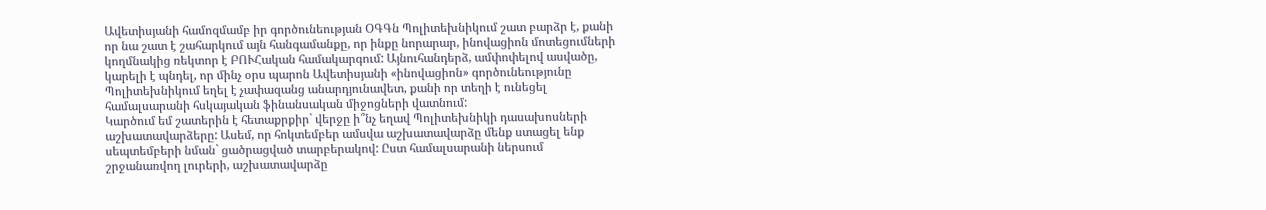Ավետիսյանի համոզմամբ իր գործունեության ՕԳԳն Պոլիտեխնիկում շատ բարձր է, քանի որ նա շատ է շահարկում այն հանգամանքը, որ ինքը նորարար, ինովացիոն մոտեցումների կողմնակից ռեկտոր է ԲՈՒՀական համակարգում: Այնուհանդերձ, ամփոփելով ասվածը, կարելի է պնդել, որ մինչ օրս պարոն Ավետիսյանի «ինովացիոն» գործունեությունը Պոլիտեխնիկում եղել է չափազանց անարդյունավետ, քանի որ տեղի է ունեցել համալսարանի հսկայական ֆինանսական միջոցների վատնում:
Կարծում եմ շատերին է հետաքրքիր` վերջը ի՞նչ եղավ Պոլիտեխնիկի դասախոսների աշխատավարձերը: Ասեմ, որ հոկտեմբեր ամսվա աշխատավարձը մենք ստացել ենք սեպտեմբերի նման` ցածրացված տարբերակով: Ըստ համալսարանի ներսում շրջանառվող լուրերի, աշխատավարձը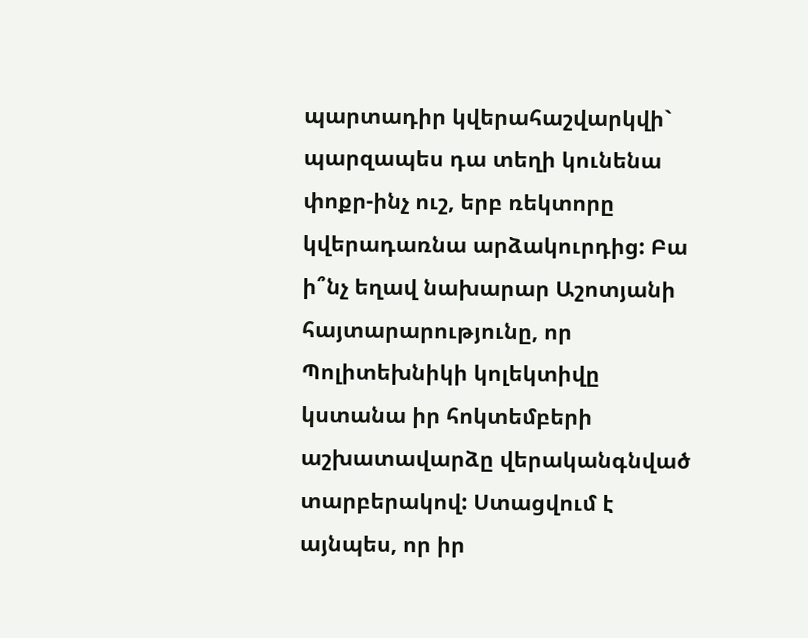պարտադիր կվերահաշվարկվի` պարզապես դա տեղի կունենա փոքր-ինչ ուշ, երբ ռեկտորը կվերադառնա արձակուրդից: Բա ի՞նչ եղավ նախարար Աշոտյանի հայտարարությունը, որ Պոլիտեխնիկի կոլեկտիվը կստանա իր հոկտեմբերի աշխատավարձը վերականգնված տարբերակով: Ստացվում է այնպես, որ իր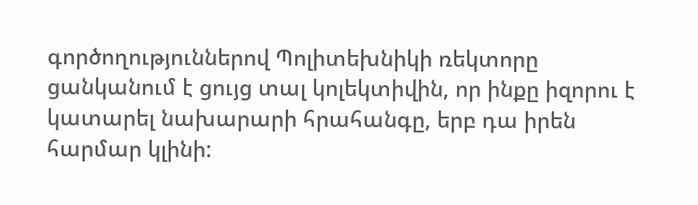գործողություններով Պոլիտեխնիկի ռեկտորը ցանկանում է ցույց տալ կոլեկտիվին, որ ինքը իզորու է կատարել նախարարի հրահանգը, երբ դա իրեն հարմար կլինի: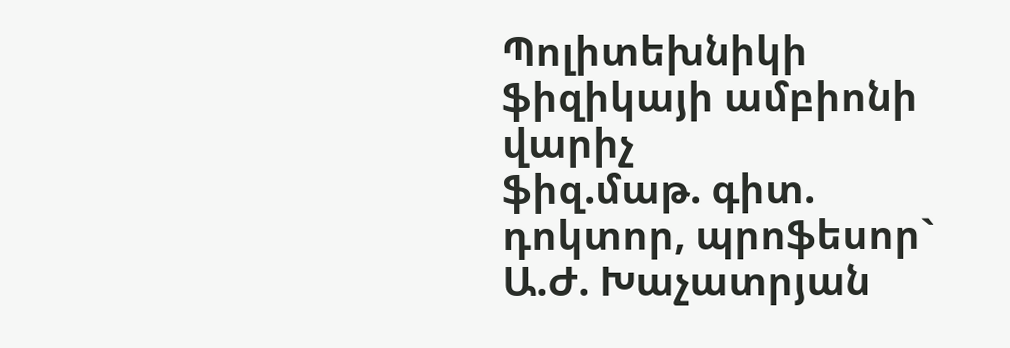Պոլիտեխնիկի ֆիզիկայի ամբիոնի վարիչ
ֆիզ.մաթ. գիտ. դոկտոր, պրոֆեսոր` Ա.Ժ. Խաչատրյան